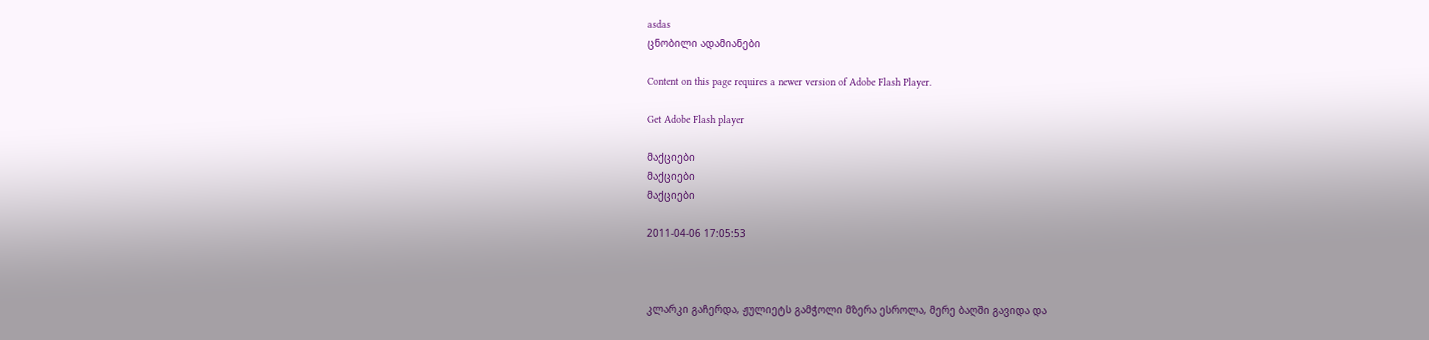asdas
ცნობილი ადამიანები

Content on this page requires a newer version of Adobe Flash Player.

Get Adobe Flash player

მაქციები
მაქციები
მაქციები

2011-04-06 17:05:53



კლარკი გაჩერდა, ჟულიეტს გამჭოლი მზერა ესროლა, მერე ბაღში გავიდა და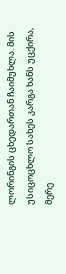ლორინგის ცხედართან ჩაიმუხლა. მის უსიცოცხლო სახეს კარგა ხანს უცქირა, მერე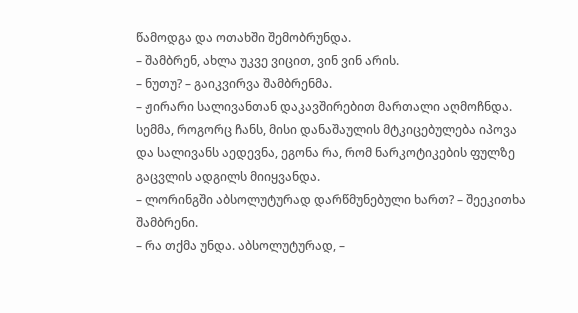წამოდგა და ოთახში შემობრუნდა.
– შამბრენ, ახლა უკვე ვიცით, ვინ ვინ არის.
– ნუთუ? – გაიკვირვა შამბრენმა.
– ჟირარი სალივანთან დაკავშირებით მართალი აღმოჩნდა. სემმა, როგორც ჩანს, მისი დანაშაულის მტკიცებულება იპოვა და სალივანს აედევნა, ეგონა რა, რომ ნარკოტიკების ფულზე გაცვლის ადგილს მიიყვანდა.
– ლორინგში აბსოლუტურად დარწმუნებული ხართ? – შეეკითხა შამბრენი.
– რა თქმა უნდა. აბსოლუტურად, –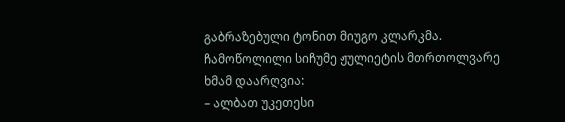გაბრაზებული ტონით მიუგო კლარკმა.
ჩამოწოლილი სიჩუმე ჟულიეტის მთრთოლვარე ხმამ დაარღვია:
– ალბათ უკეთესი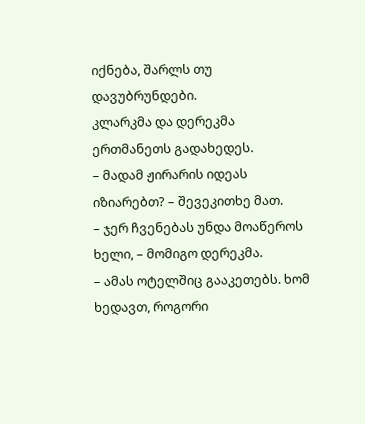იქნება, შარლს თუ დავუბრუნდები.
კლარკმა და დერეკმა ერთმანეთს გადახედეს.
– მადამ ჟირარის იდეას იზიარებთ? – შევეკითხე მათ.
– ჯერ ჩვენებას უნდა მოაწეროს ხელი, – მომიგო დერეკმა.
– ამას ოტელშიც გააკეთებს. ხომ ხედავთ, როგორი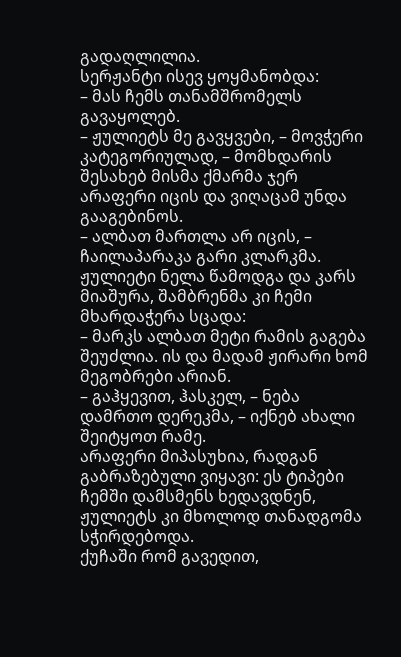გადაღლილია.
სერჟანტი ისევ ყოყმანობდა:
– მას ჩემს თანამშრომელს გავაყოლებ.
– ჟულიეტს მე გავყვები, – მოვჭერი კატეგორიულად, – მომხდარის შესახებ მისმა ქმარმა ჯერ არაფერი იცის და ვიღაცამ უნდა გააგებინოს.
– ალბათ მართლა არ იცის, – ჩაილაპარაკა გარი კლარკმა.
ჟულიეტი ნელა წამოდგა და კარს მიაშურა, შამბრენმა კი ჩემი მხარდაჭერა სცადა:
– მარკს ალბათ მეტი რამის გაგება შეუძლია. ის და მადამ ჟირარი ხომ მეგობრები არიან.
– გაჰყევით, ჰასკელ, – ნება დამრთო დერეკმა, – იქნებ ახალი შეიტყოთ რამე.
არაფერი მიპასუხია, რადგან გაბრაზებული ვიყავი: ეს ტიპები ჩემში დამსმენს ხედავდნენ, ჟულიეტს კი მხოლოდ თანადგომა სჭირდებოდა.
ქუჩაში რომ გავედით,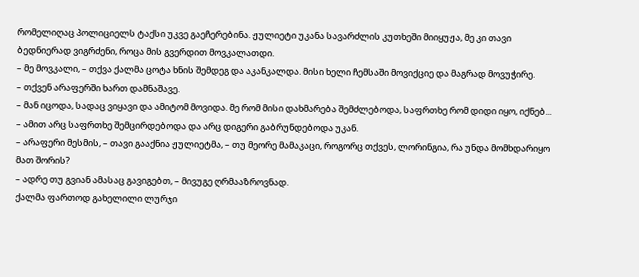რომელიღაც პოლიციელს ტაქსი უკვე გაეჩერებინა. ჟულიეტი უკანა სავარძლის კუთხეში მიიყუჟა, მე კი თავი ბედნიერად ვიგრძენი, როცა მის გვერდით მოვკალათდი.
– მე მოვკალი, – თქვა ქალმა ცოტა ხნის შემდეგ და აკანკალდა. მისი ხელი ჩემსაში მოვიქციე და მაგრად მოვუჭირე.
– თქვენ არაფერში ხართ დამნაშავე.
– მან იცოდა, სადაც ვიყავი და ამიტომ მოვიდა. მე რომ მისი დახმარება შემძლებოდა, საფრთხე რომ დიდი იყო, იქნებ...
– ამით არც საფრთხე შემცირდებოდა და არც დიგერი გაბრუნდებოდა უკან.
– არაფერი მესმის, – თავი გააქნია ჟულიეტმა, – თუ მეორე მამაკაცი, როგორც თქვეს, ლორინგია, რა უნდა მომხდარიყო მათ შორის?
– ადრე თუ გვიან ამასაც გავიგებთ, – მივუგე ღრმააზროვნად.
ქალმა ფართოდ გახელილი ლურჯი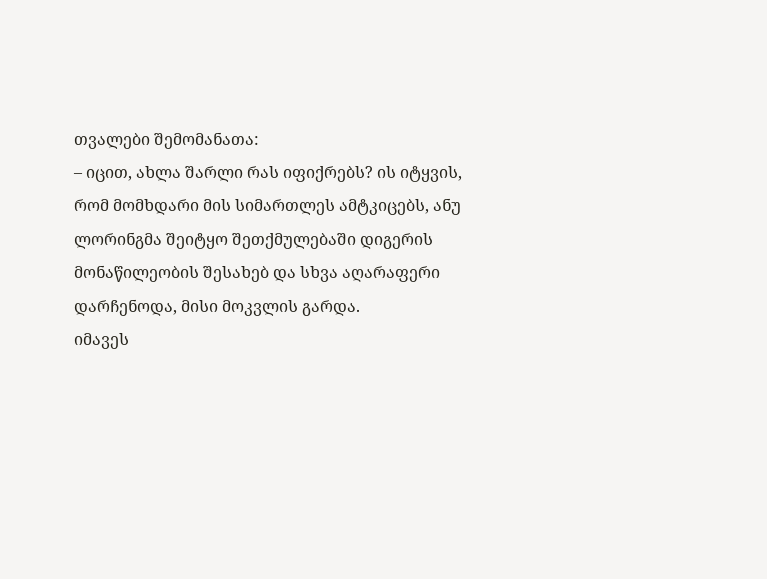თვალები შემომანათა:
– იცით, ახლა შარლი რას იფიქრებს? ის იტყვის, რომ მომხდარი მის სიმართლეს ამტკიცებს, ანუ ლორინგმა შეიტყო შეთქმულებაში დიგერის მონაწილეობის შესახებ და სხვა აღარაფერი დარჩენოდა, მისი მოკვლის გარდა.
იმავეს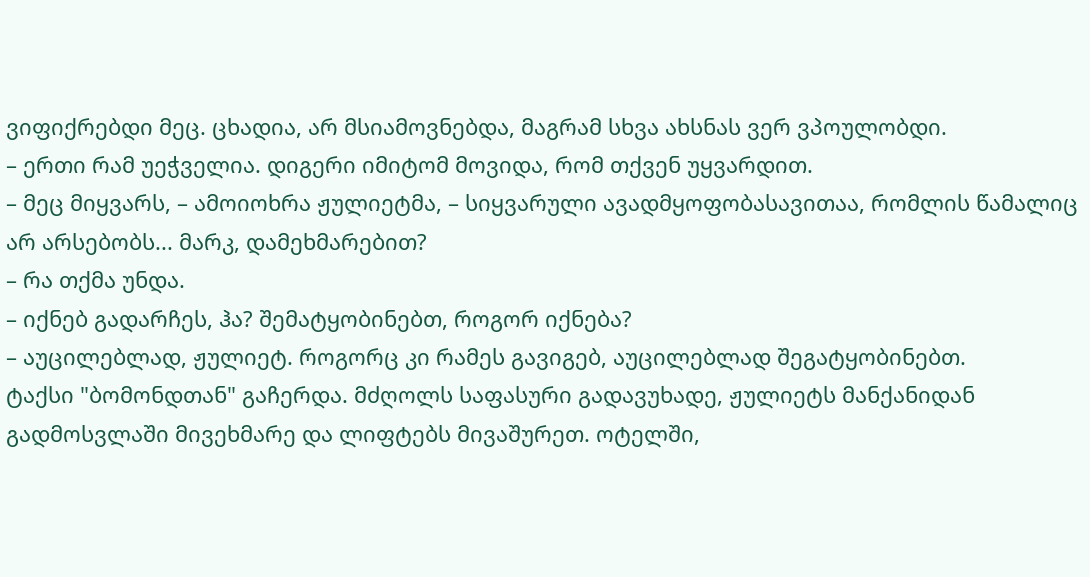ვიფიქრებდი მეც. ცხადია, არ მსიამოვნებდა, მაგრამ სხვა ახსნას ვერ ვპოულობდი.
– ერთი რამ უეჭველია. დიგერი იმიტომ მოვიდა, რომ თქვენ უყვარდით.
– მეც მიყვარს, – ამოიოხრა ჟულიეტმა, – სიყვარული ავადმყოფობასავითაა, რომლის წამალიც არ არსებობს... მარკ, დამეხმარებით?
– რა თქმა უნდა.
– იქნებ გადარჩეს, ჰა? შემატყობინებთ, როგორ იქნება?
– აუცილებლად, ჟულიეტ. როგორც კი რამეს გავიგებ, აუცილებლად შეგატყობინებთ.
ტაქსი "ბომონდთან" გაჩერდა. მძღოლს საფასური გადავუხადე, ჟულიეტს მანქანიდან გადმოსვლაში მივეხმარე და ლიფტებს მივაშურეთ. ოტელში,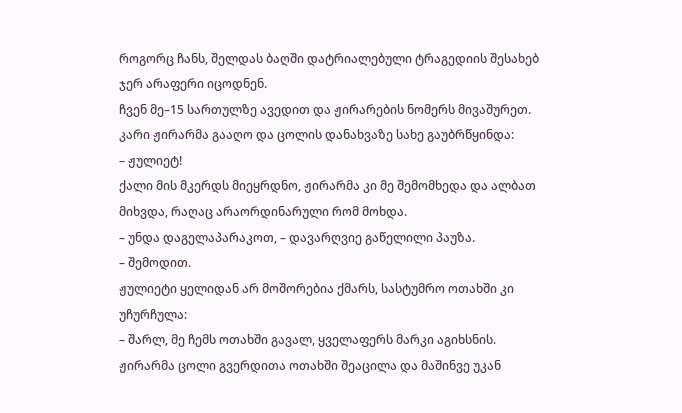როგორც ჩანს, შელდას ბაღში დატრიალებული ტრაგედიის შესახებ ჯერ არაფერი იცოდნენ.
ჩვენ მე–15 სართულზე ავედით და ჟირარების ნომერს მივაშურეთ. კარი ჟირარმა გააღო და ცოლის დანახვაზე სახე გაუბრწყინდა:
– ჟულიეტ!
ქალი მის მკერდს მიეყრდნო, ჟირარმა კი მე შემომხედა და ალბათ მიხვდა, რაღაც არაორდინარული რომ მოხდა.
– უნდა დაგელაპარაკოთ, – დავარღვიე გაწელილი პაუზა.
– შემოდით.
ჟულიეტი ყელიდან არ მოშორებია ქმარს, სასტუმრო ოთახში კი უჩურჩულა:
– შარლ, მე ჩემს ოთახში გავალ, ყველაფერს მარკი აგიხსნის.
ჟირარმა ცოლი გვერდითა ოთახში შეაცილა და მაშინვე უკან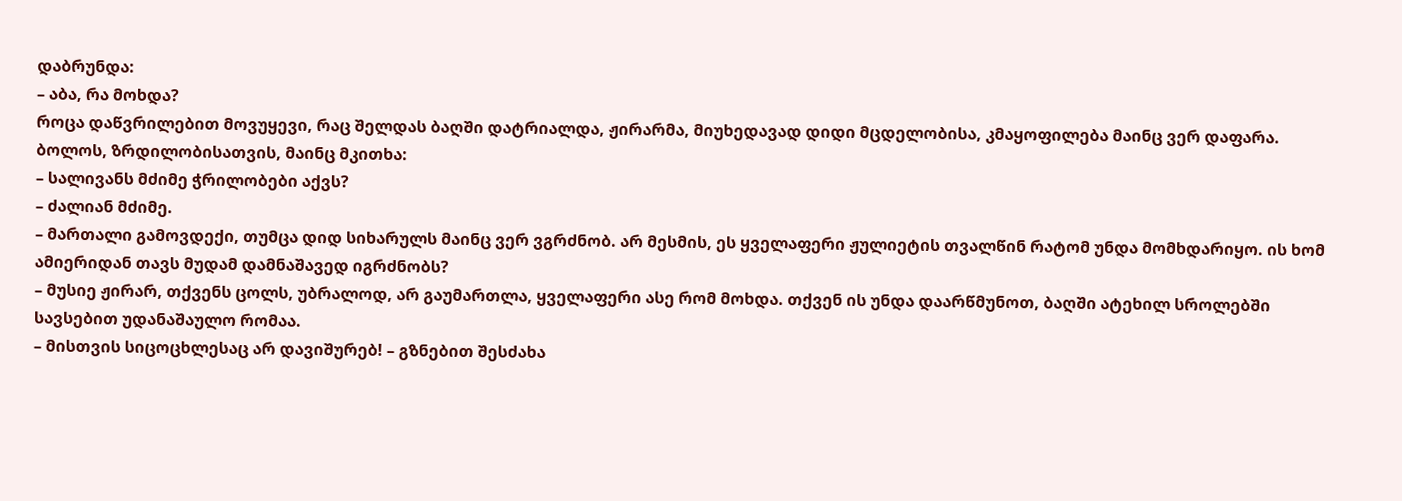დაბრუნდა:
– აბა, რა მოხდა?
როცა დაწვრილებით მოვუყევი, რაც შელდას ბაღში დატრიალდა, ჟირარმა, მიუხედავად დიდი მცდელობისა, კმაყოფილება მაინც ვერ დაფარა. ბოლოს, ზრდილობისათვის, მაინც მკითხა:
– სალივანს მძიმე ჭრილობები აქვს?
– ძალიან მძიმე.
– მართალი გამოვდექი, თუმცა დიდ სიხარულს მაინც ვერ ვგრძნობ. არ მესმის, ეს ყველაფერი ჟულიეტის თვალწინ რატომ უნდა მომხდარიყო. ის ხომ ამიერიდან თავს მუდამ დამნაშავედ იგრძნობს?
– მუსიე ჟირარ, თქვენს ცოლს, უბრალოდ, არ გაუმართლა, ყველაფერი ასე რომ მოხდა. თქვენ ის უნდა დაარწმუნოთ, ბაღში ატეხილ სროლებში სავსებით უდანაშაულო რომაა.
– მისთვის სიცოცხლესაც არ დავიშურებ! – გზნებით შესძახა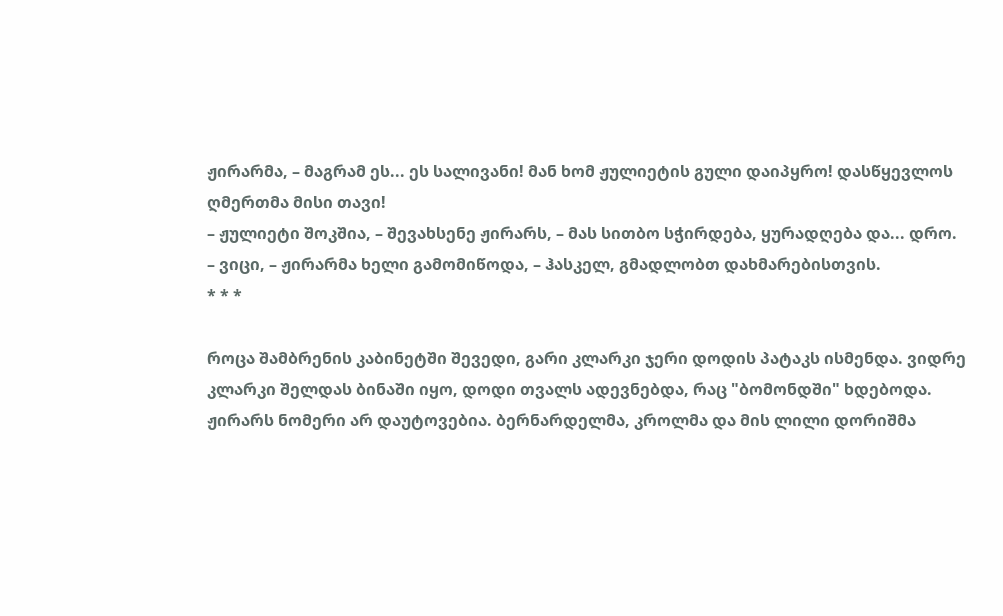ჟირარმა, – მაგრამ ეს... ეს სალივანი! მან ხომ ჟულიეტის გული დაიპყრო! დასწყევლოს ღმერთმა მისი თავი!
– ჟულიეტი შოკშია, – შევახსენე ჟირარს, – მას სითბო სჭირდება, ყურადღება და... დრო.
– ვიცი, – ჟირარმა ხელი გამომიწოდა, – ჰასკელ, გმადლობთ დახმარებისთვის.
* * *

როცა შამბრენის კაბინეტში შევედი, გარი კლარკი ჯერი დოდის პატაკს ისმენდა. ვიდრე კლარკი შელდას ბინაში იყო, დოდი თვალს ადევნებდა, რაც "ბომონდში" ხდებოდა.
ჟირარს ნომერი არ დაუტოვებია. ბერნარდელმა, კროლმა და მის ლილი დორიშმა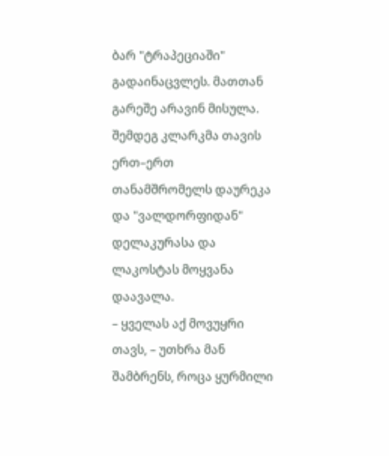ბარ "ტრაპეციაში" გადაინაცვლეს. მათთან გარეშე არავინ მისულა.
შემდეგ კლარკმა თავის ერთ–ერთ თანამშრომელს დაურეკა და "ვალდორფიდან" დელაკურასა და ლაკოსტას მოყვანა დაავალა.
– ყველას აქ მოვუყრი თავს, – უთხრა მან შამბრენს, როცა ყურმილი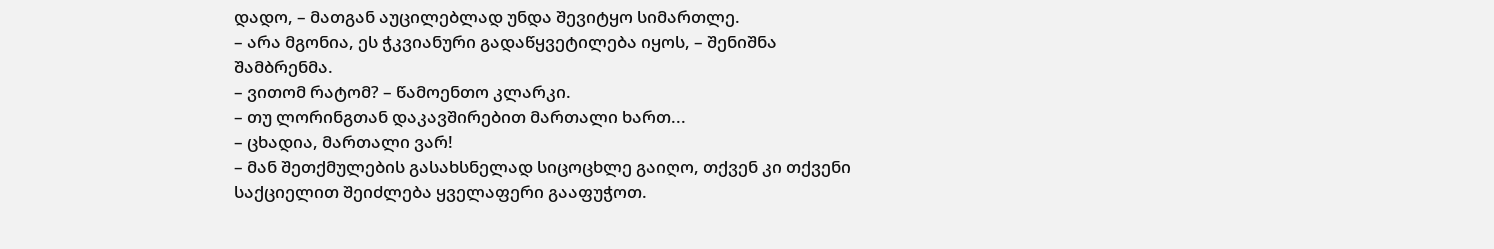დადო, – მათგან აუცილებლად უნდა შევიტყო სიმართლე.
– არა მგონია, ეს ჭკვიანური გადაწყვეტილება იყოს, – შენიშნა შამბრენმა.
– ვითომ რატომ? – წამოენთო კლარკი.
– თუ ლორინგთან დაკავშირებით მართალი ხართ...
– ცხადია, მართალი ვარ!
– მან შეთქმულების გასახსნელად სიცოცხლე გაიღო, თქვენ კი თქვენი საქციელით შეიძლება ყველაფერი გააფუჭოთ.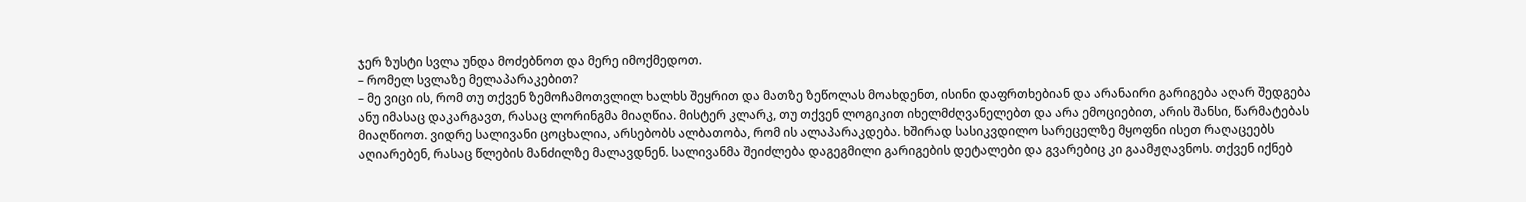ჯერ ზუსტი სვლა უნდა მოძებნოთ და მერე იმოქმედოთ.
– რომელ სვლაზე მელაპარაკებით?
– მე ვიცი ის, რომ თუ თქვენ ზემოჩამოთვლილ ხალხს შეყრით და მათზე ზეწოლას მოახდენთ, ისინი დაფრთხებიან და არანაირი გარიგება აღარ შედგება ანუ იმასაც დაკარგავთ, რასაც ლორინგმა მიაღწია. მისტერ კლარკ, თუ თქვენ ლოგიკით იხელმძღვანელებთ და არა ემოციებით, არის შანსი, წარმატებას მიაღწიოთ. ვიდრე სალივანი ცოცხალია, არსებობს ალბათობა, რომ ის ალაპარაკდება. ხშირად სასიკვდილო სარეცელზე მყოფნი ისეთ რაღაცეებს აღიარებენ, რასაც წლების მანძილზე მალავდნენ. სალივანმა შეიძლება დაგეგმილი გარიგების დეტალები და გვარებიც კი გაამჟღავნოს. თქვენ იქნებ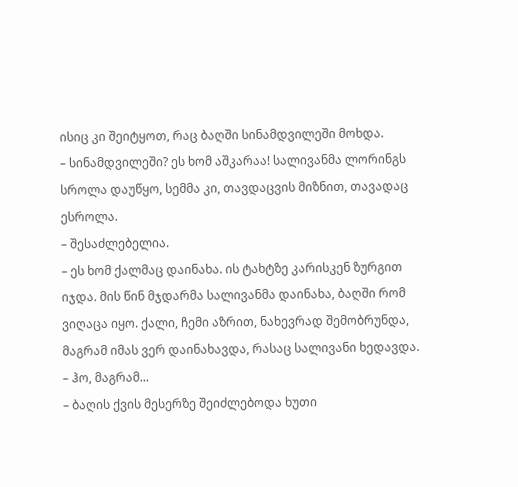ისიც კი შეიტყოთ, რაც ბაღში სინამდვილეში მოხდა.
– სინამდვილეში? ეს ხომ აშკარაა! სალივანმა ლორინგს სროლა დაუწყო, სემმა კი, თავდაცვის მიზნით, თავადაც ესროლა.
– შესაძლებელია.
– ეს ხომ ქალმაც დაინახა. ის ტახტზე კარისკენ ზურგით იჯდა. მის წინ მჯდარმა სალივანმა დაინახა, ბაღში რომ ვიღაცა იყო. ქალი, ჩემი აზრით, ნახევრად შემობრუნდა, მაგრამ იმას ვერ დაინახავდა, რასაც სალივანი ხედავდა.
– ჰო, მაგრამ...
– ბაღის ქვის მესერზე შეიძლებოდა ხუთი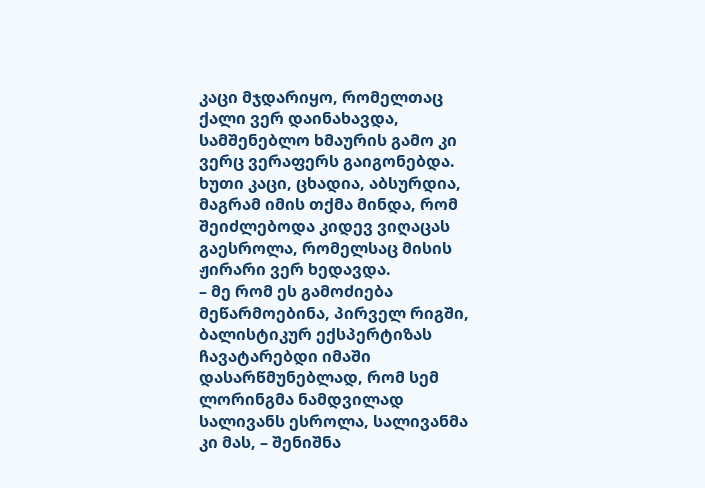კაცი მჯდარიყო, რომელთაც ქალი ვერ დაინახავდა, სამშენებლო ხმაურის გამო კი ვერც ვერაფერს გაიგონებდა. ხუთი კაცი, ცხადია, აბსურდია, მაგრამ იმის თქმა მინდა, რომ შეიძლებოდა კიდევ ვიღაცას გაესროლა, რომელსაც მისის ჟირარი ვერ ხედავდა.
– მე რომ ეს გამოძიება მეწარმოებინა, პირველ რიგში, ბალისტიკურ ექსპერტიზას ჩავატარებდი იმაში დასარწმუნებლად, რომ სემ ლორინგმა ნამდვილად სალივანს ესროლა, სალივანმა კი მას, – შენიშნა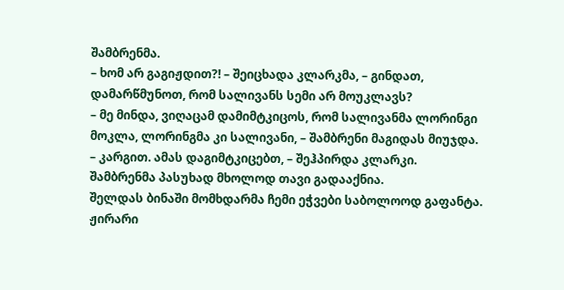შამბრენმა.
– ხომ არ გაგიჟდით?! – შეიცხადა კლარკმა, – გინდათ, დამარწმუნოთ, რომ სალივანს სემი არ მოუკლავს?
– მე მინდა, ვიღაცამ დამიმტკიცოს, რომ სალივანმა ლორინგი მოკლა, ლორინგმა კი სალივანი, – შამბრენი მაგიდას მიუჯდა.
– კარგით. ამას დაგიმტკიცებთ, – შეჰპირდა კლარკი.
შამბრენმა პასუხად მხოლოდ თავი გადააქნია.
შელდას ბინაში მომხდარმა ჩემი ეჭვები საბოლოოდ გაფანტა. ჟირარი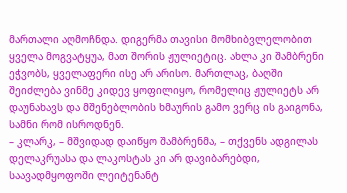მართალი აღმოჩნდა. დიგერმა თავისი მომხიბვლელობით ყველა მოგვატყუა, მათ შორის ჟულიეტიც. ახლა კი შამბრენი ეჭვობს, ყველაფერი ისე არ არისო. მართლაც, ბაღში შეიძლება ვინმე კიდევ ყოფილიყო, რომელიც ჟულიეტს არ დაუნახავს და მშენებლობის ხმაურის გამო ვერც ის გაიგონა, სამნი რომ ისროდნენ.
– კლარკ, – მშვიდად დაიწყო შამბრენმა, – თქვენს ადგილას დელაკრუასა და ლაკოსტას კი არ დავიბარებდი, საავადმყოფოში ლეიტენანტ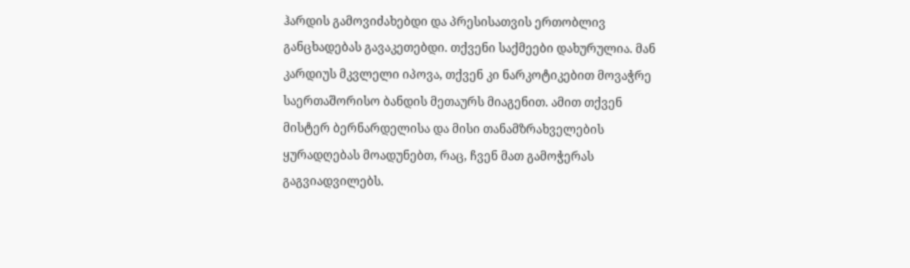ჰარდის გამოვიძახებდი და პრესისათვის ერთობლივ განცხადებას გავაკეთებდი. თქვენი საქმეები დახურულია. მან კარდიუს მკვლელი იპოვა, თქვენ კი ნარკოტიკებით მოვაჭრე საერთაშორისო ბანდის მეთაურს მიაგენით. ამით თქვენ მისტერ ბერნარდელისა და მისი თანამზრახველების ყურადღებას მოადუნებთ, რაც, ჩვენ მათ გამოჭერას გაგვიადვილებს.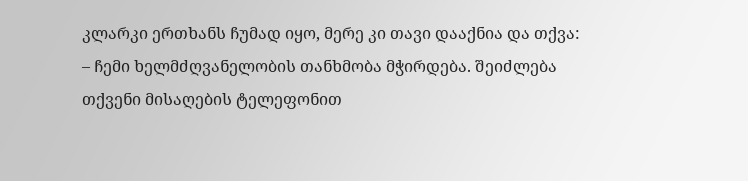კლარკი ერთხანს ჩუმად იყო, მერე კი თავი დააქნია და თქვა:
– ჩემი ხელმძღვანელობის თანხმობა მჭირდება. შეიძლება თქვენი მისაღების ტელეფონით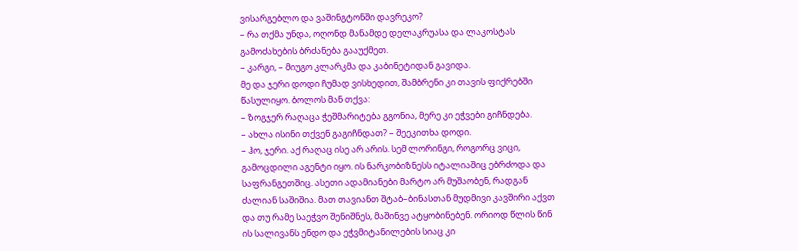ვისარგებლო და ვაშინგტონში დავრეკო?
– რა თქმა უნდა, ოღონდ მანამდე დელაკრუასა და ლაკოსტას გამოძახების ბრძანება გააუქმეთ.
– კარგი, – მიუგო კლარკმა და კაბინეტიდან გავიდა.
მე და ჯერი დოდი ჩუმად ვისხედით, შამბრენი კი თავის ფიქრებში წასულიყო. ბოლოს მან თქვა:
– ზოგჯერ რაღაცა ჭეშმარიტება გგონია, მერე კი ეჭვები გიჩნდება.
– ახლა ისინი თქვენ გაგიჩნდათ? – შეეკითხა დოდი.
– ჰო, ჯერი. აქ რაღაც ისე არ არის. სემ ლორინგი, როგორც ვიცი, გამოცდილი აგენტი იყო. ის ნარკობიზნესს იტალიაშიც ებრძოდა და საფრანგეთშიც. ასეთი ადამიანები მარტო არ მუშაობენ, რადგან ძალიან საშიშია. მათ თავიანთ შტაბ–ბინასთან მუდმივი კავშირი აქვთ და თუ რამე საეჭვო შენიშნეს, მაშინვე ატყობინებენ. ორიოდ წლის წინ ის სალივანს ენდო და ეჭვმიტანილების სიაც კი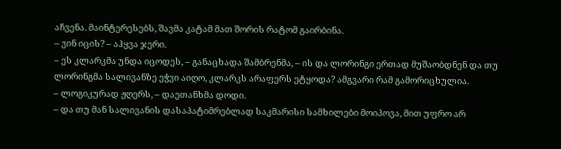აჩვენა. მაინტერესებს, შავმა კატამ მათ შორის რატომ გაირბინა.
– ვინ იცის? – აჰყვა ჯერი.
– ეს კლარკმა უნდა იცოდეს, – განაცხადა შამბრენმა, – ის და ლორინგი ერთად მუშაობდნენ და თუ ლორინგმა სალივანზე ეჭვი აიღო, კლარკს არაფერს ეტყოდა? ამგვარი რამ გამორიცხულია.
– ლოგიკურად ჟღერს, – დაეთანხმა დოდი.
– და თუ მან სალივანის დასაპატიმრებლად საკმარისი სამხილები მოიპოვა, მით უფრო არ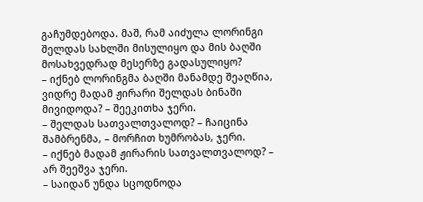გაჩუმდებოდა. მაშ, რამ აიძულა ლორინგი შელდას სახლში მისულიყო და მის ბაღში მოსახვედრად მესერზე გადასულიყო?
– იქნებ ლორინგმა ბაღში მანამდე შეაღწია, ვიდრე მადამ ჟირარი შელდას ბინაში მივიდოდა? – შეეკითხა ჯერი.
– შელდას სათვალთვალოდ? – ჩაიცინა შამბრენმა, – მორჩით ხუმრობას, ჯერი.
– იქნებ მადამ ჟირარის სათვალთვალოდ? – არ შეეშვა ჯერი.
– საიდან უნდა სცოდნოდა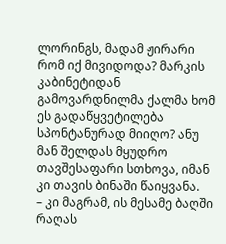ლორინგს, მადამ ჟირარი რომ იქ მივიდოდა? მარკის კაბინეტიდან გამოვარდნილმა ქალმა ხომ ეს გადაწყვეტილება სპონტანურად მიიღო? ანუ მან შელდას მყუდრო თავშესაფარი სთხოვა, იმან კი თავის ბინაში წაიყვანა.
– კი მაგრამ, ის მესამე ბაღში რაღას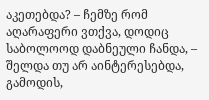აკეთებდა? – ჩემზე რომ აღარაფერი ვთქვა, დოდიც საბოლოოდ დაბნეული ჩანდა, – შელდა თუ არ აინტერესებდა, გამოდის,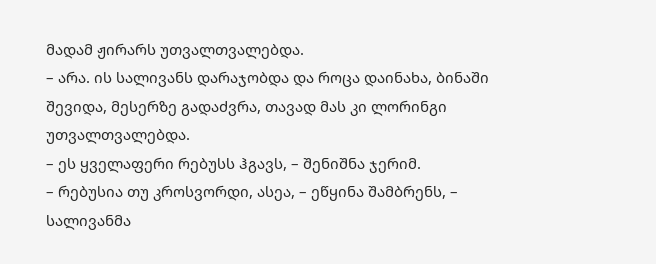მადამ ჟირარს უთვალთვალებდა.
– არა. ის სალივანს დარაჯობდა და როცა დაინახა, ბინაში შევიდა, მესერზე გადაძვრა, თავად მას კი ლორინგი უთვალთვალებდა.
– ეს ყველაფერი რებუსს ჰგავს, – შენიშნა ჯერიმ.
– რებუსია თუ კროსვორდი, ასეა, – ეწყინა შამბრენს, – სალივანმა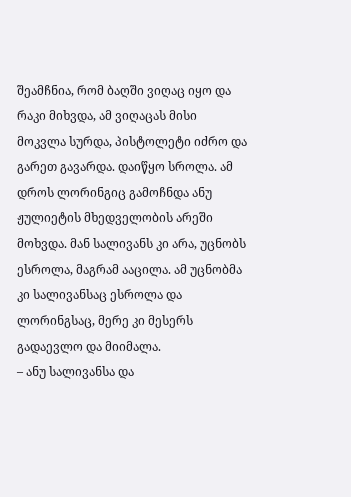შეამჩნია, რომ ბაღში ვიღაც იყო და რაკი მიხვდა, ამ ვიღაცას მისი მოკვლა სურდა, პისტოლეტი იძრო და გარეთ გავარდა. დაიწყო სროლა. ამ დროს ლორინგიც გამოჩნდა ანუ ჟულიეტის მხედველობის არეში მოხვდა. მან სალივანს კი არა, უცნობს ესროლა, მაგრამ ააცილა. ამ უცნობმა კი სალივანსაც ესროლა და ლორინგსაც, მერე კი მესერს გადაევლო და მიიმალა.
– ანუ სალივანსა და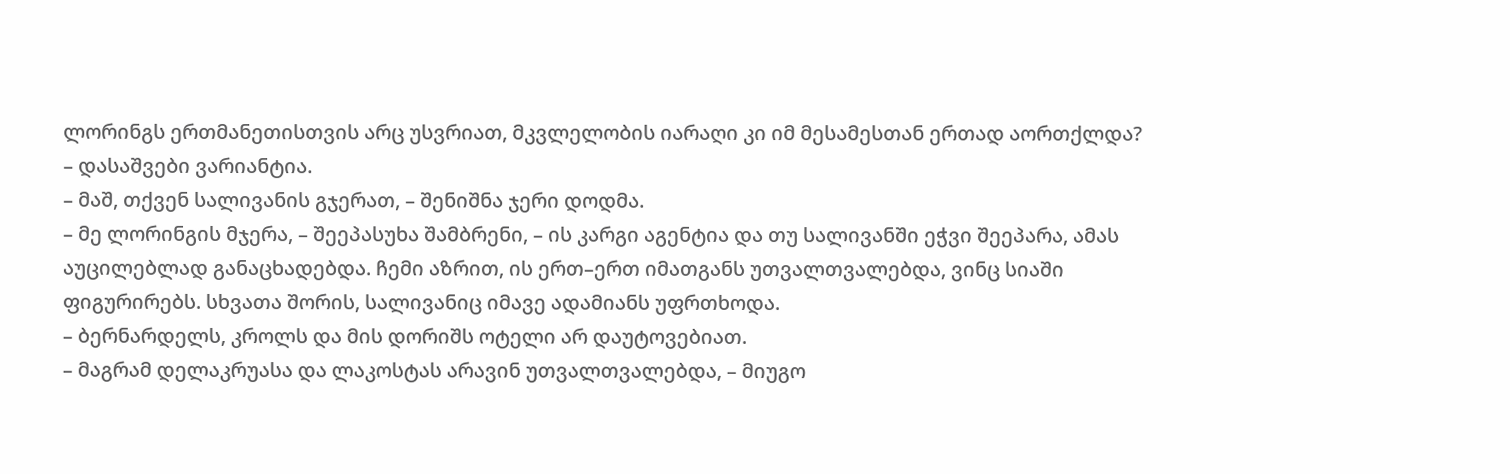ლორინგს ერთმანეთისთვის არც უსვრიათ, მკვლელობის იარაღი კი იმ მესამესთან ერთად აორთქლდა?
– დასაშვები ვარიანტია.
– მაშ, თქვენ სალივანის გჯერათ, – შენიშნა ჯერი დოდმა.
– მე ლორინგის მჯერა, – შეეპასუხა შამბრენი, – ის კარგი აგენტია და თუ სალივანში ეჭვი შეეპარა, ამას აუცილებლად განაცხადებდა. ჩემი აზრით, ის ერთ–ერთ იმათგანს უთვალთვალებდა, ვინც სიაში ფიგურირებს. სხვათა შორის, სალივანიც იმავე ადამიანს უფრთხოდა.
– ბერნარდელს, კროლს და მის დორიშს ოტელი არ დაუტოვებიათ.
– მაგრამ დელაკრუასა და ლაკოსტას არავინ უთვალთვალებდა, – მიუგო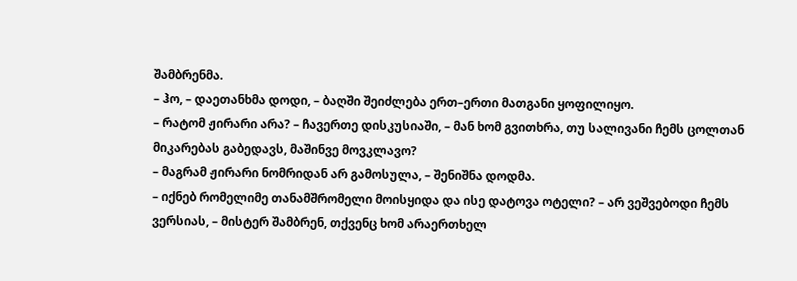შამბრენმა.
– ჰო, – დაეთანხმა დოდი, – ბაღში შეიძლება ერთ–ერთი მათგანი ყოფილიყო.
– რატომ ჟირარი არა? – ჩავერთე დისკუსიაში, – მან ხომ გვითხრა, თუ სალივანი ჩემს ცოლთან მიკარებას გაბედავს, მაშინვე მოვკლავო?
– მაგრამ ჟირარი ნომრიდან არ გამოსულა, – შენიშნა დოდმა.
– იქნებ რომელიმე თანამშრომელი მოისყიდა და ისე დატოვა ოტელი? – არ ვეშვებოდი ჩემს ვერსიას, – მისტერ შამბრენ, თქვენც ხომ არაერთხელ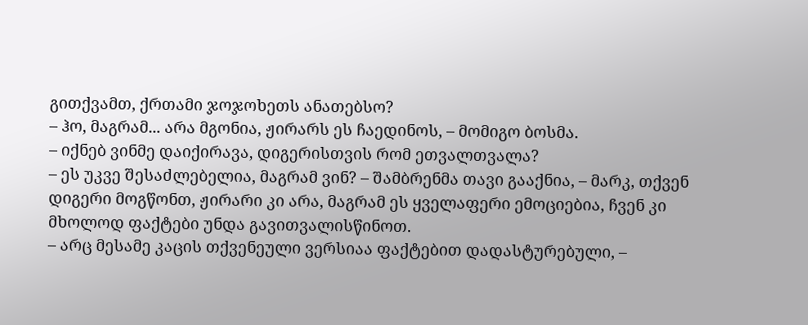გითქვამთ, ქრთამი ჯოჯოხეთს ანათებსო?
– ჰო, მაგრამ... არა მგონია, ჟირარს ეს ჩაედინოს, – მომიგო ბოსმა.
– იქნებ ვინმე დაიქირავა, დიგერისთვის რომ ეთვალთვალა?
– ეს უკვე შესაძლებელია, მაგრამ ვინ? – შამბრენმა თავი გააქნია, – მარკ, თქვენ დიგერი მოგწონთ, ჟირარი კი არა, მაგრამ ეს ყველაფერი ემოციებია, ჩვენ კი მხოლოდ ფაქტები უნდა გავითვალისწინოთ.
– არც მესამე კაცის თქვენეული ვერსიაა ფაქტებით დადასტურებული, –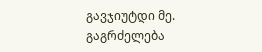გავჯიუტდი მე.
გაგრძელება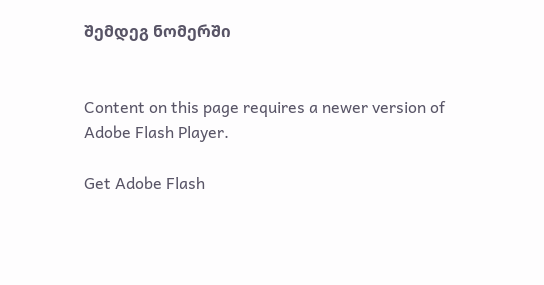შემდეგ ნომერში


Content on this page requires a newer version of Adobe Flash Player.

Get Adobe Flash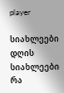player

სიახლეები
დღის სიახლეები
რა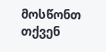მოსწონთ თქვენ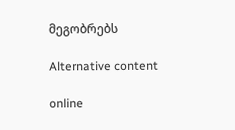მეგობრებს

Alternative content

online